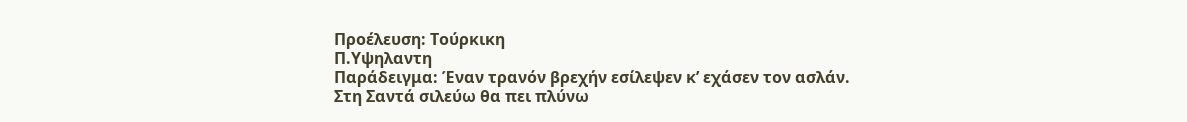Προέλευση: Τούρκικη
Π.Υψηλαντη
Παράδειγμα: Έναν τρανόν βρεχήν εσίλεψεν κ’ εχάσεν τον ασλάν.
Στη Σαντά σιλεύω θα πει πλύνω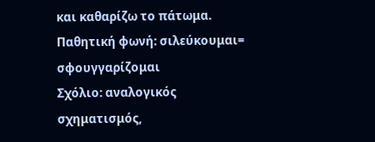και καθαρίζω το πάτωμα.
Παθητική φωνή: σιλεύκουμαι= σφουγγαρίζομαι
Σχόλιο: αναλογικός σχηματισμός,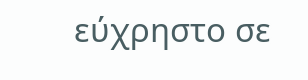εύχρηστο σε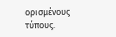ορισμένους τύπους.